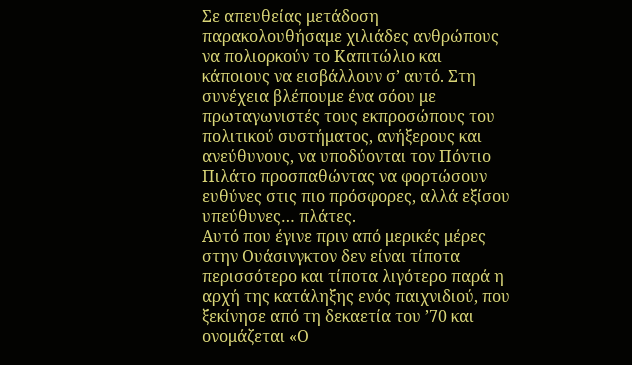Σε απευθείας μετάδοση παρακολουθήσαμε χιλιάδες ανθρώπους να πολιορκούν το Καπιτώλιο και κάποιους να εισβάλλουν σ’ αυτό. Στη συνέχεια βλέπουμε ένα σόου με πρωταγωνιστές τους εκπροσώπους του πολιτικού συστήματος, ανήξερους και ανεύθυνους, να υποδύονται τον Πόντιο Πιλάτο προσπαθώντας να φορτώσουν ευθύνες στις πιο πρόσφορες, αλλά εξίσου υπεύθυνες… πλάτες.
Αυτό που έγινε πριν από μερικές μέρες στην Ουάσινγκτον δεν είναι τίποτα περισσότερο και τίποτα λιγότερο παρά η αρχή της κατάληξης ενός παιχνιδιού, που ξεκίνησε από τη δεκαετία του ’70 και ονομάζεται «Ο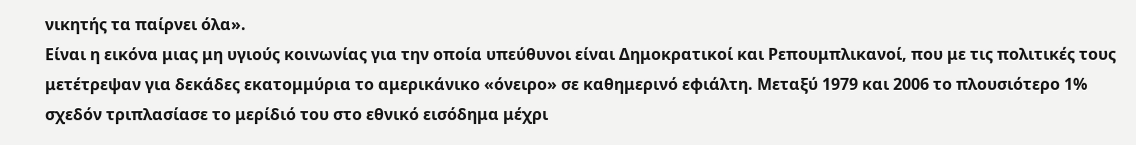νικητής τα παίρνει όλα».
Είναι η εικόνα μιας μη υγιούς κοινωνίας για την οποία υπεύθυνοι είναι Δημοκρατικοί και Ρεπουμπλικανοί, που με τις πολιτικές τους μετέτρεψαν για δεκάδες εκατομμύρια το αμερικάνικο «όνειρο» σε καθημερινό εφιάλτη. Μεταξύ 1979 και 2006 το πλουσιότερο 1% σχεδόν τριπλασίασε το μερίδιό του στο εθνικό εισόδημα μέχρι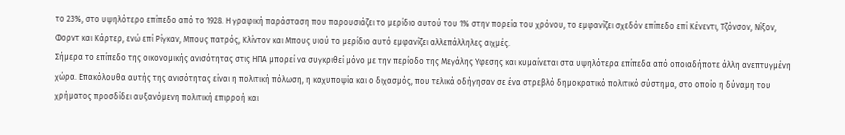το 23%, στο υψηλότερο επίπεδο από το 1928. Η γραφική παράσταση που παρουσιάζει το μερίδιο αυτού του 1% στην πορεία του χρόνου, το εμφανίζει σχεδόν επίπεδο επί Κένεντι, Τζόνσον, Νίξον, Φορντ και Κάρτερ, ενώ επί Ρίγκαν, Μπους πατρός, Κλίντον και Μπους υιού το μερίδιο αυτό εμφανίζει αλλεπάλληλες αιχμές.
Σήμερα το επίπεδο της οικονομικής ανισότητας στις ΗΠΑ μπορεί να συγκριθεί μόνο με την περίοδο της Μεγάλης Υφεσης και κυμαίνεται στα υψηλότερα επίπεδα από οποιαδήποτε άλλη ανεπτυγμένη χώρα. Επακόλουθα αυτής της ανισότητας είναι η πολιτική πόλωση, η καχυποψία και ο διχασμός, που τελικά οδήγησαν σε ένα στρεβλό δημοκρατικό πολιτικό σύστημα, στο οποίο η δύναμη του χρήματος προσδίδει αυξανόμενη πολιτική επιρροή και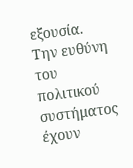εξουσία.
Την ευθύνη του πολιτικού συστήματος έχουν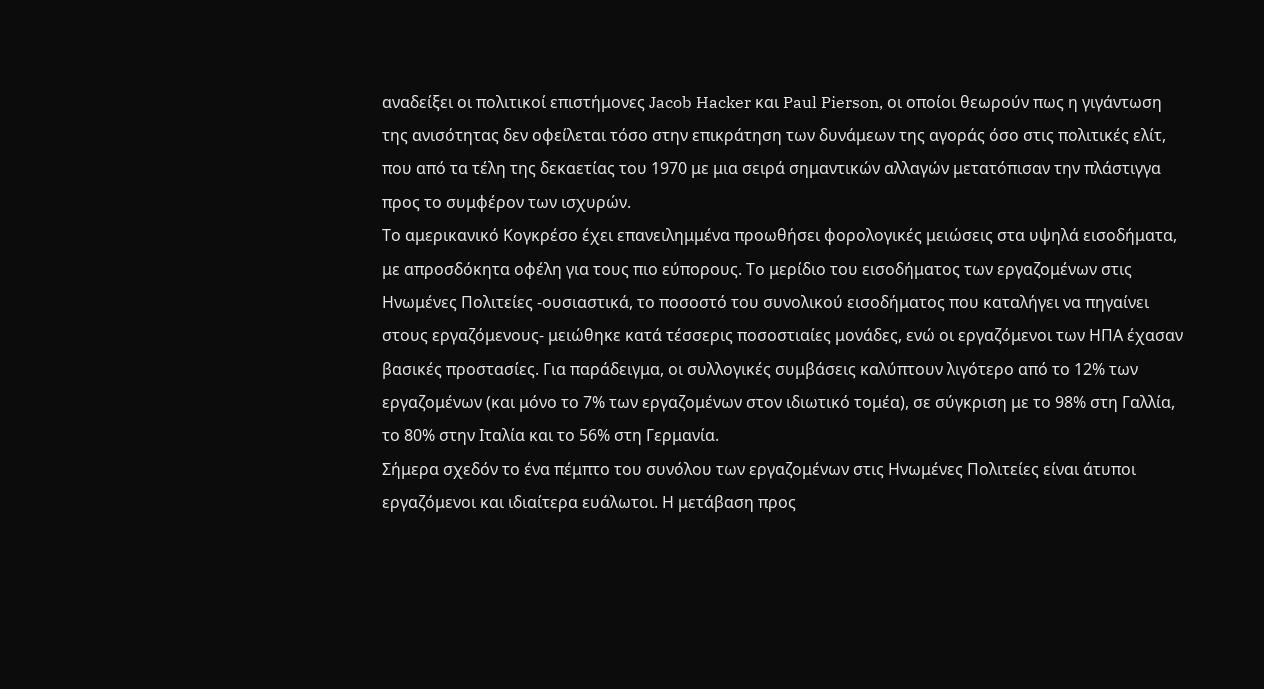αναδείξει οι πολιτικοί επιστήμονες Jacob Hacker και Paul Pierson, οι οποίοι θεωρούν πως η γιγάντωση της ανισότητας δεν οφείλεται τόσο στην επικράτηση των δυνάμεων της αγοράς όσο στις πολιτικές ελίτ, που από τα τέλη της δεκαετίας του 1970 με μια σειρά σημαντικών αλλαγών μετατόπισαν την πλάστιγγα προς το συμφέρον των ισχυρών.
Το αμερικανικό Κογκρέσο έχει επανειλημμένα προωθήσει φορολογικές μειώσεις στα υψηλά εισοδήματα, με απροσδόκητα οφέλη για τους πιο εύπορους. Το μερίδιο του εισοδήματος των εργαζομένων στις Ηνωμένες Πολιτείες -ουσιαστικά, το ποσοστό του συνολικού εισοδήματος που καταλήγει να πηγαίνει στους εργαζόμενους- μειώθηκε κατά τέσσερις ποσοστιαίες μονάδες, ενώ οι εργαζόμενοι των ΗΠΑ έχασαν βασικές προστασίες. Για παράδειγμα, οι συλλογικές συμβάσεις καλύπτουν λιγότερο από το 12% των εργαζομένων (και μόνο το 7% των εργαζομένων στον ιδιωτικό τομέα), σε σύγκριση με το 98% στη Γαλλία, το 80% στην Ιταλία και το 56% στη Γερμανία.
Σήμερα σχεδόν το ένα πέμπτο του συνόλου των εργαζομένων στις Ηνωμένες Πολιτείες είναι άτυποι εργαζόμενοι και ιδιαίτερα ευάλωτοι. Η μετάβαση προς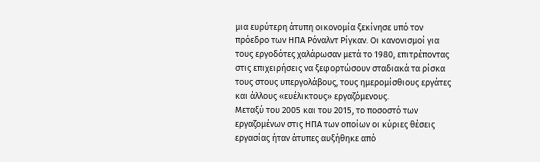μια ευρύτερη άτυπη οικονομία ξεκίνησε υπό τον πρόεδρο των ΗΠΑ Ρόναλντ Ρίγκαν. Οι κανονισμοί για τους εργοδότες χαλάρωσαν μετά το 1980, επιτρέποντας στις επιχειρήσεις να ξεφορτώσουν σταδιακά τα ρίσκα τους στους υπεργολάβους, τους ημερομίσθιους εργάτες και άλλους «ευέλικτους» εργαζόμενους.
Μεταξύ του 2005 και του 2015, το ποσοστό των εργαζομένων στις ΗΠΑ των οποίων οι κύριες θέσεις εργασίας ήταν άτυπες αυξήθηκε από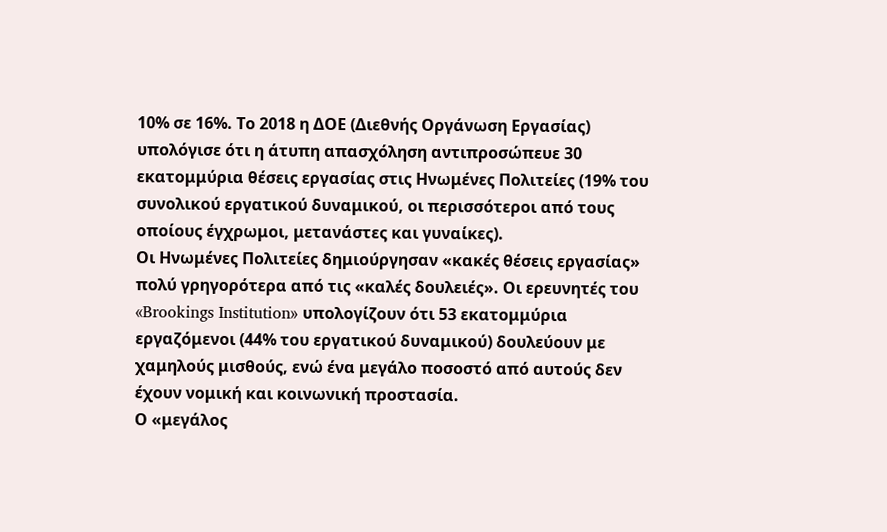10% σε 16%. Το 2018 η ΔΟΕ (Διεθνής Οργάνωση Εργασίας) υπολόγισε ότι η άτυπη απασχόληση αντιπροσώπευε 30 εκατομμύρια θέσεις εργασίας στις Ηνωμένες Πολιτείες (19% του συνολικού εργατικού δυναμικού, οι περισσότεροι από τους οποίους έγχρωμοι, μετανάστες και γυναίκες).
Οι Ηνωμένες Πολιτείες δημιούργησαν «κακές θέσεις εργασίας» πολύ γρηγορότερα από τις «καλές δουλειές». Οι ερευνητές του «Brookings Institution» υπολογίζουν ότι 53 εκατομμύρια εργαζόμενοι (44% του εργατικού δυναμικού) δουλεύουν με χαμηλούς μισθούς, ενώ ένα μεγάλο ποσοστό από αυτούς δεν έχουν νομική και κοινωνική προστασία.
Ο «μεγάλος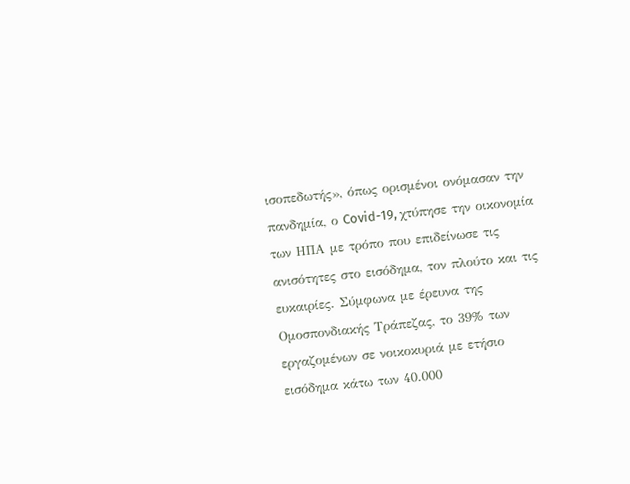ισοπεδωτής», όπως ορισμένοι ονόμασαν την πανδημία, ο Covid-19, χτύπησε την οικονομία των ΗΠΑ με τρόπο που επιδείνωσε τις ανισότητες στο εισόδημα, τον πλούτο και τις ευκαιρίες. Σύμφωνα με έρευνα της Ομοσπονδιακής Τράπεζας, το 39% των εργαζομένων σε νοικοκυριά με ετήσιο εισόδημα κάτω των 40.000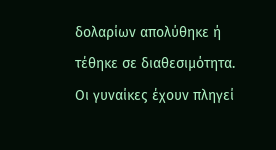δολαρίων απολύθηκε ή τέθηκε σε διαθεσιμότητα.
Οι γυναίκες έχουν πληγεί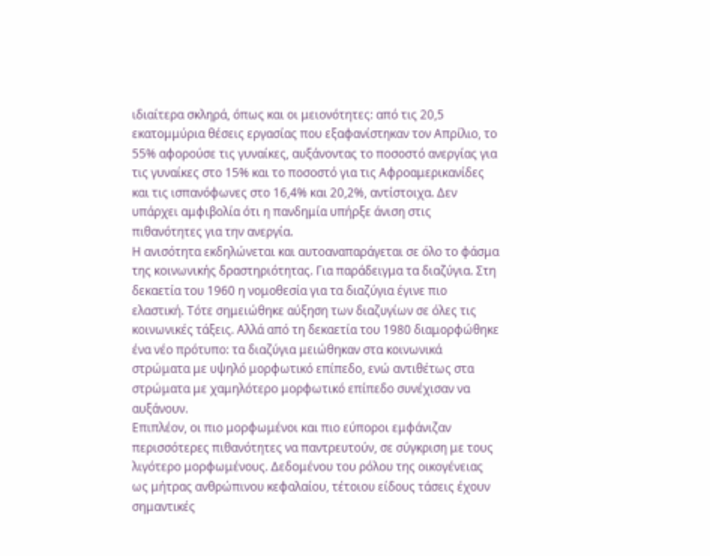ιδιαίτερα σκληρά, όπως και οι μειονότητες: από τις 20,5 εκατομμύρια θέσεις εργασίας που εξαφανίστηκαν τον Απρίλιο, το 55% αφορούσε τις γυναίκες, αυξάνοντας το ποσοστό ανεργίας για τις γυναίκες στο 15% και το ποσοστό για τις Αφροαμερικανίδες και τις ισπανόφωνες στο 16,4% και 20,2%, αντίστοιχα. Δεν υπάρχει αμφιβολία ότι η πανδημία υπήρξε άνιση στις πιθανότητες για την ανεργία.
Η ανισότητα εκδηλώνεται και αυτοαναπαράγεται σε όλο το φάσμα της κοινωνικής δραστηριότητας. Για παράδειγμα τα διαζύγια. Στη δεκαετία του 1960 η νομοθεσία για τα διαζύγια έγινε πιο ελαστική. Τότε σημειώθηκε αύξηση των διαζυγίων σε όλες τις κοινωνικές τάξεις. Αλλά από τη δεκαετία του 1980 διαμορφώθηκε ένα νέο πρότυπο: τα διαζύγια μειώθηκαν στα κοινωνικά στρώματα με υψηλό μορφωτικό επίπεδο, ενώ αντιθέτως στα στρώματα με χαμηλότερο μορφωτικό επίπεδο συνέχισαν να αυξάνουν.
Επιπλέον, οι πιο μορφωμένοι και πιο εύποροι εμφάνιζαν περισσότερες πιθανότητες να παντρευτούν, σε σύγκριση με τους λιγότερο μορφωμένους. Δεδομένου του ρόλου της οικογένειας ως μήτρας ανθρώπινου κεφαλαίου, τέτοιου είδους τάσεις έχουν σημαντικές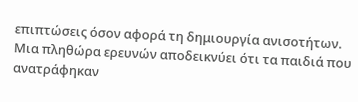επιπτώσεις όσον αφορά τη δημιουργία ανισοτήτων. Μια πληθώρα ερευνών αποδεικνύει ότι τα παιδιά που ανατράφηκαν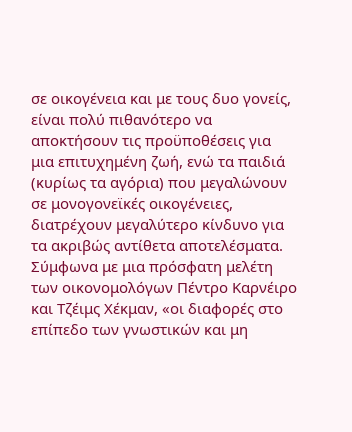σε οικογένεια και με τους δυο γονείς, είναι πολύ πιθανότερο να αποκτήσουν τις προϋποθέσεις για μια επιτυχημένη ζωή, ενώ τα παιδιά (κυρίως τα αγόρια) που μεγαλώνουν σε μονογονεϊκές οικογένειες, διατρέχουν μεγαλύτερο κίνδυνο για τα ακριβώς αντίθετα αποτελέσματα.
Σύμφωνα με μια πρόσφατη μελέτη των οικονομολόγων Πέντρο Καρνέιρο και Τζέιμς Χέκμαν, «οι διαφορές στο επίπεδο των γνωστικών και μη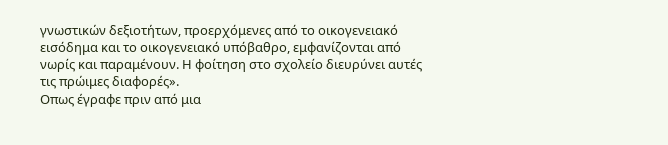γνωστικών δεξιοτήτων, προερχόμενες από το οικογενειακό εισόδημα και το οικογενειακό υπόβαθρο, εμφανίζονται από νωρίς και παραμένουν. Η φοίτηση στο σχολείο διευρύνει αυτές τις πρώιμες διαφορές».
Οπως έγραφε πριν από μια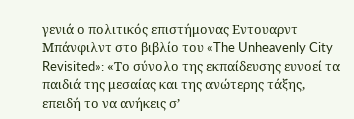γενιά ο πολιτικός επιστήμονας Εντουαρντ Μπάνφιλντ στο βιβλίο του «The Unheavenly City Revisited»: «Το σύνολο της εκπαίδευσης ευνοεί τα παιδιά της μεσαίας και της ανώτερης τάξης, επειδή το να ανήκεις σ’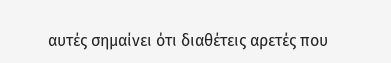αυτές σημαίνει ότι διαθέτεις αρετές που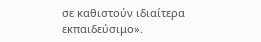σε καθιστούν ιδιαίτερα εκπαιδεύσιμο».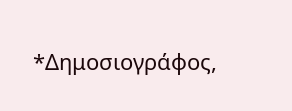*Δημοσιογράφος,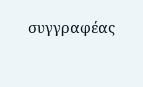συγγραφέας